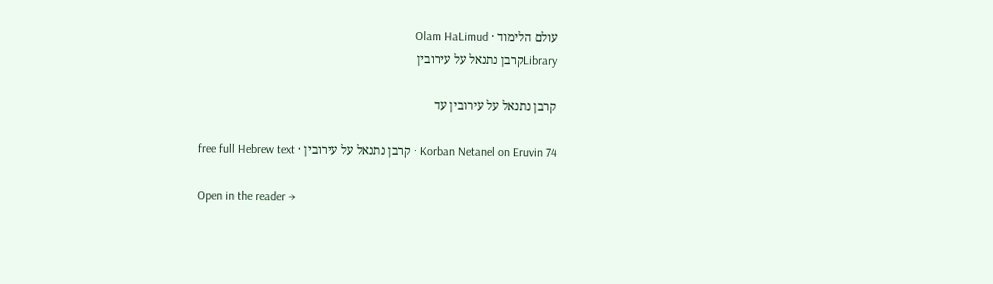עולם הלימוד · Olam HaLimud
Libraryקרבן נתנאל על עירובין

קרבן נתנאל על עירובין עד

Korban Netanel on Eruvin 74 · קרבן נתנאל על עירובין · free full Hebrew text

Open in the reader →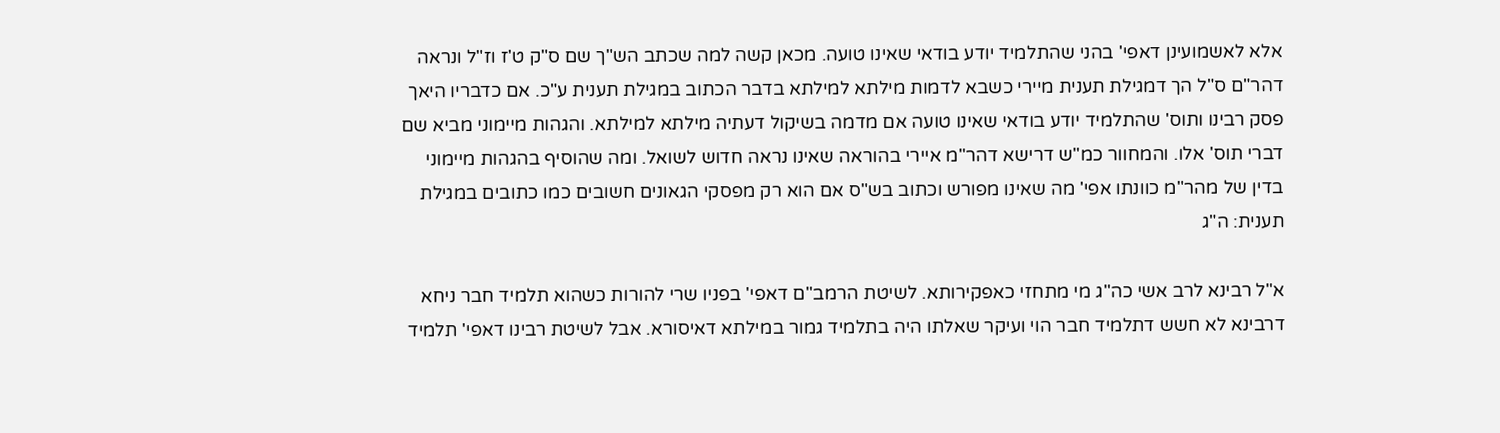אלא לאשמועינן דאפי' בהני שהתלמיד יודע בודאי שאינו טועה. מכאן קשה למה שכתב הש"ך שם ס"ק ט'ז וז"ל ונראה דהר"ם ס"ל הך דמגילת תענית מיירי כשבא לדמות מילתא למילתא בדבר הכתוב במגילת תענית ע"כ. אם כדבריו היאך פסק רבינו ותוס' שהתלמיד יודע בודאי שאינו טועה אם מדמה בשיקול דעתיה מילתא למילתא. והגהות מיימוני מביא שם דברי תוס' אלו. והמחוור כמ"ש דרישא דהר"מ איירי בהוראה שאינו נראה חדוש לשואל. ומה שהוסיף בהגהות מיימוני בדין של מהר"מ כוונתו אפי' מה שאינו מפורש וכתוב בש"ס אם הוא רק מפסקי הגאונים חשובים כמו כתובים במגילת תענית: ה"ג

א"ל רבינא לרב אשי כה"ג מי מתחזי כאפקירותא. לשיטת הרמב"ם דאפי' בפניו שרי להורות כשהוא תלמיד חבר ניחא דרבינא לא חשש דתלמיד חבר הוי ועיקר שאלתו היה בתלמיד גמור במילתא דאיסורא. אבל לשיטת רבינו דאפי' תלמיד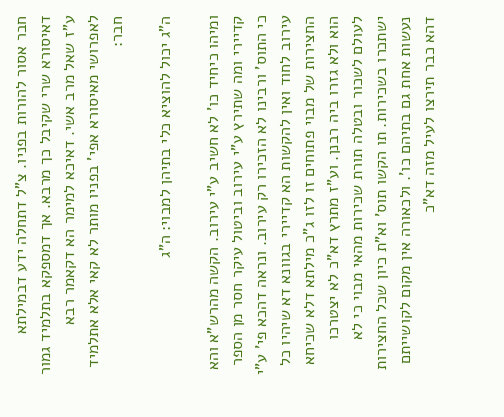חבר אסור להורות בפניו. צ"ל דתחלה ידע דבמילתא דאיסורא שרי שקיבל כך מרבא. אך דמספקא בתלמיד גמור ע"ז שאל מרב אשי. דאיכא למימר הא דקאמר רבא לאפרושי מאיסורא אפי' בפניו מותר לא קאי אלא אתלמיד חבר:

ה"ג יכול להוציא כלי בתיהן למבוי: ה"ג

ומיהו כיחיד כו' לא חשיב ע"י עירוב. הקשה מהרש"א והא קדיירי ומה שתירץ ע"י עירוב וביטול עיקר חסר מן הספר כי התוס' ורבינו לא הזכירו רק עירוב. ונראה דהכא פי' ע"י עירוב לחוד ואין להקשות הא קדיירי בגוונא דא שיהיו כל החצירות של מבוי פתוחים זו לזו ג"כ מילתא דלא שכיחא הוא ולא גזרו ביה רבנן. וע"ז מתרץ דא"כ לא יצטרכו לעולם לשכור ובטלה תורת שכירות מהאי מבוי כי לא ישתכרו בשכירות. תו הקשו תוס' וא"ת כיון שכל החצירות נעשות אחת גם בתיהם כו'. ולכאורה אין מקום לקושייתם דהא כבר תירצו לעיל מזה דא"כ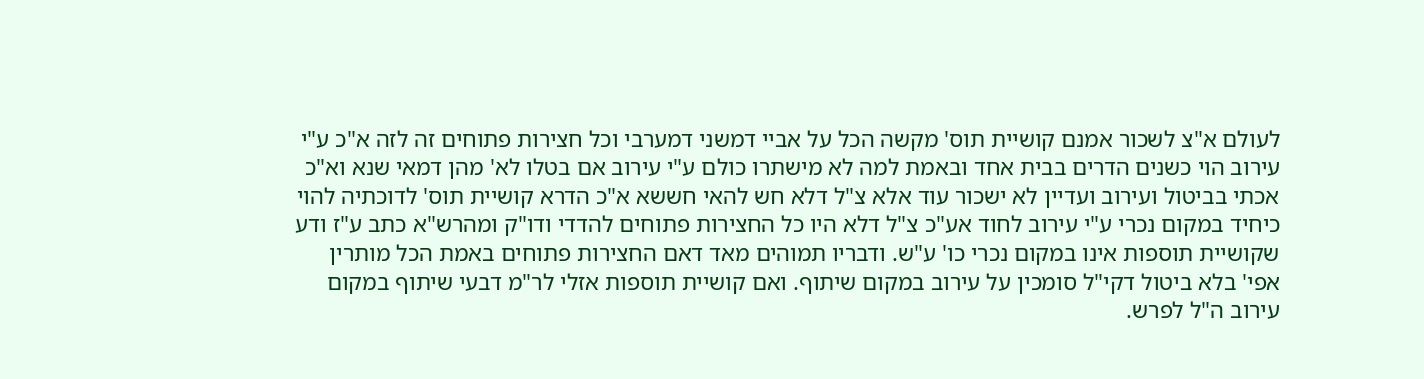לעולם א"צ לשכור אמנם קושיית תוס' מקשה הכל על אביי דמשני דמערבי וכל חצירות פתוחים זה לזה א"כ ע"י עירוב הוי כשנים הדרים בבית אחד ובאמת למה לא מישתרו כולם ע"י עירוב אם בטלו לא' מהן דמאי שנא וא"כ אכתי בביטול ועירוב ועדיין לא ישכור עוד אלא צ"ל דלא חש להאי חששא א"כ הדרא קושיית תוס' לדוכתיה להוי כיחיד במקום נכרי ע"י עירוב לחוד אע"כ צ"ל דלא היו כל החצירות פתוחים להדדי ודו"ק ומהרש"א כתב ע"ז ודע שקושיית תוספות אינו במקום נכרי כו' ע"ש. ודבריו תמוהים מאד דאם החצירות פתוחים באמת הכל מותרין אפי' בלא ביטול דקי"ל סומכין על עירוב במקום שיתוף. ואם קושיית תוספות אזלי לר"מ דבעי שיתוף במקום עירוב ה"ל לפרש.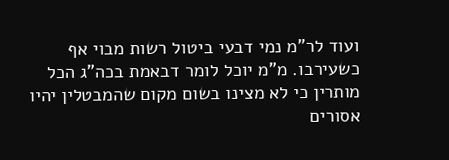ועוד לר"מ נמי דבעי ביטול רשות מבוי אף כשעירבו. מ"מ יוכל לומר דבאמת בכה"ג הכל מותרין כי לא מצינו בשום מקום שהמבטלין יהיו אסורים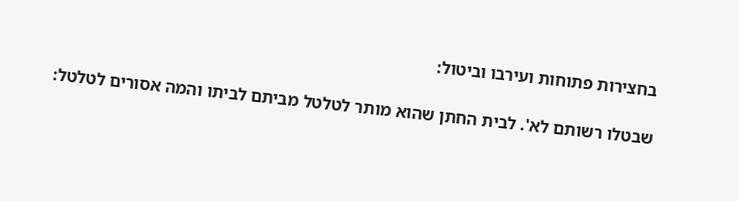בחצירות פתוחות ועירבו וביטול:

שבטלו רשותם לא'. לבית החתן שהוא מותר לטלטל מביתם לביתו והמה אסורים לטלטל: